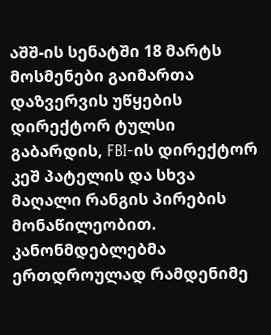აშშ-ის სენატში 18 მარტს მოსმენები გაიმართა დაზვერვის უწყების დირექტორ ტულსი გაბარდის, FBI-ის დირექტორ კეშ პატელის და სხვა მაღალი რანგის პირების მონაწილეობით. კანონმდებლებმა ერთდროულად რამდენიმე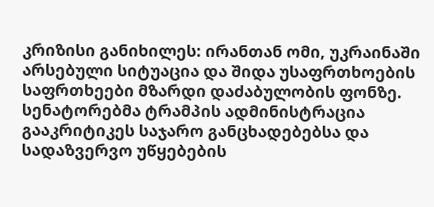კრიზისი განიხილეს: ირანთან ომი, უკრაინაში არსებული სიტუაცია და შიდა უსაფრთხოების საფრთხეები მზარდი დაძაბულობის ფონზე.
სენატორებმა ტრამპის ადმინისტრაცია გააკრიტიკეს საჯარო განცხადებებსა და სადაზვერვო უწყებების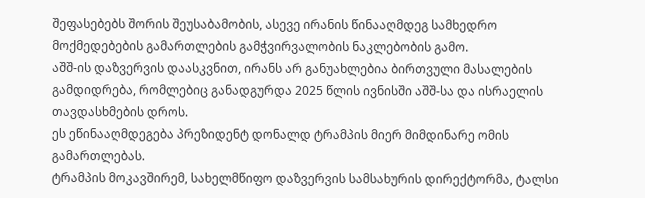შეფასებებს შორის შეუსაბამობის, ასევე ირანის წინააღმდეგ სამხედრო მოქმედებების გამართლების გამჭვირვალობის ნაკლებობის გამო.
აშშ-ის დაზვერვის დაასკვნით, ირანს არ განუახლებია ბირთვული მასალების გამდიდრება, რომლებიც განადგურდა 2025 წლის ივნისში აშშ-სა და ისრაელის თავდასხმების დროს.
ეს ეწინააღმდეგება პრეზიდენტ დონალდ ტრამპის მიერ მიმდინარე ომის გამართლებას.
ტრამპის მოკავშირემ, სახელმწიფო დაზვერვის სამსახურის დირექტორმა, ტალსი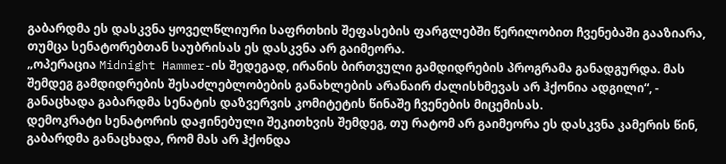გაბარდმა ეს დასკვნა ყოველწლიური საფრთხის შეფასების ფარგლებში წერილობით ჩვენებაში გააზიარა, თუმცა სენატორებთან საუბრისას ეს დასკვნა არ გაიმეორა.
„ოპერაცია Midnight Hammer-ის შედეგად, ირანის ბირთვული გამდიდრების პროგრამა განადგურდა. მას შემდეგ გამდიდრების შესაძლებლობების განახლების არანაირ ძალისხმევას არ ჰქონია ადგილი“, - განაცხადა გაბარდმა სენატის დაზვერვის კომიტეტის წინაშე ჩვენების მიცემისას.
დემოკრატი სენატორის დაჟინებული შეკითხვის შემდეგ, თუ რატომ არ გაიმეორა ეს დასკვნა კამერის წინ, გაბარდმა განაცხადა, რომ მას არ ჰქონდა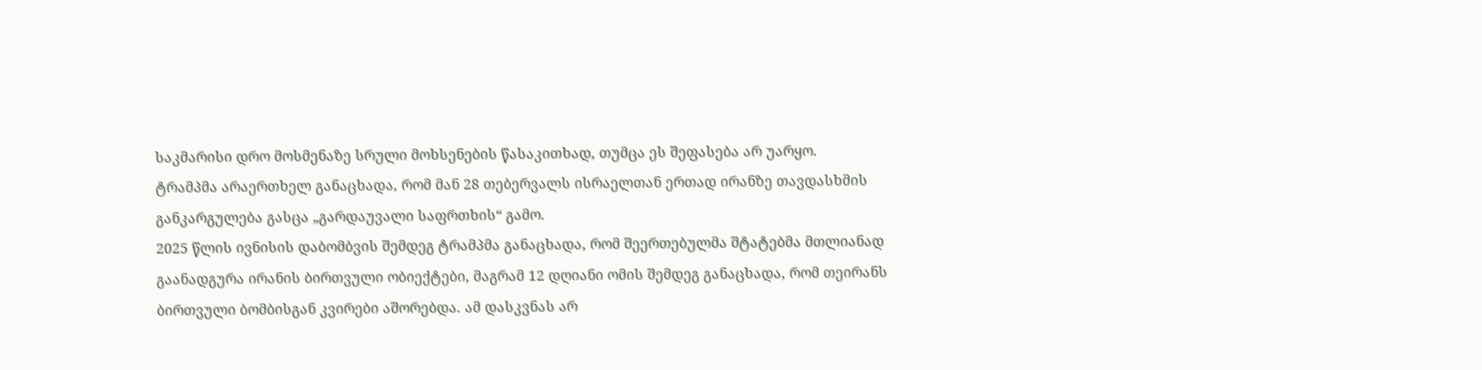საკმარისი დრო მოსმენაზე სრული მოხსენების წასაკითხად, თუმცა ეს შეფასება არ უარყო.
ტრამპმა არაერთხელ განაცხადა, რომ მან 28 თებერვალს ისრაელთან ერთად ირანზე თავდასხმის განკარგულება გასცა „გარდაუვალი საფრთხის“ გამო.
2025 წლის ივნისის დაბომბვის შემდეგ ტრამპმა განაცხადა, რომ შეერთებულმა შტატებმა მთლიანად გაანადგურა ირანის ბირთვული ობიექტები, მაგრამ 12 დღიანი ომის შემდეგ განაცხადა, რომ თეირანს ბირთვული ბომბისგან კვირები აშორებდა. ამ დასკვნას არ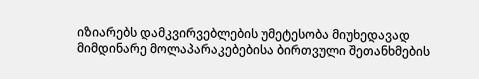იზიარებს დამკვირვებლების უმეტესობა მიუხედავად მიმდინარე მოლაპარაკებებისა ბირთვული შეთანხმების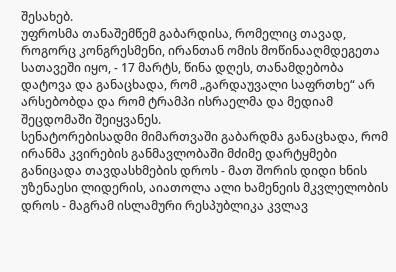შესახებ.
უფროსმა თანაშემწემ გაბარდისა, რომელიც თავად, როგორც კონგრესმენი, ირანთან ომის მოწინააღმდეგეთა სათავეში იყო, - 17 მარტს, წინა დღეს, თანამდებობა დატოვა და განაცხადა, რომ „გარდაუვალი საფრთხე“ არ არსებობდა და რომ ტრამპი ისრაელმა და მედიამ შეცდომაში შეიყვანეს.
სენატორებისადმი მიმართვაში გაბარდმა განაცხადა, რომ ირანმა კვირების განმავლობაში მძიმე დარტყმები განიცადა თავდასხმების დროს - მათ შორის დიდი ხნის უზენაესი ლიდერის, აიათოლა ალი ხამენეის მკვლელობის დროს - მაგრამ ისლამური რესპუბლიკა კვლავ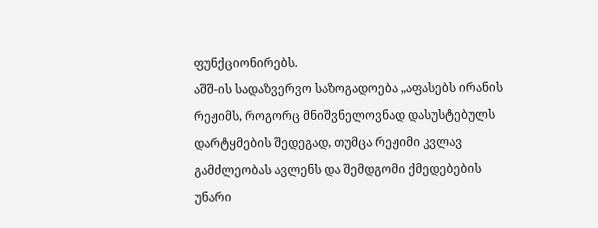ფუნქციონირებს.
აშშ-ის სადაზვერვო საზოგადოება „აფასებს ირანის რეჟიმს, როგორც მნიშვნელოვნად დასუსტებულს დარტყმების შედეგად, თუმცა რეჟიმი კვლავ გამძლეობას ავლენს და შემდგომი ქმედებების უნარი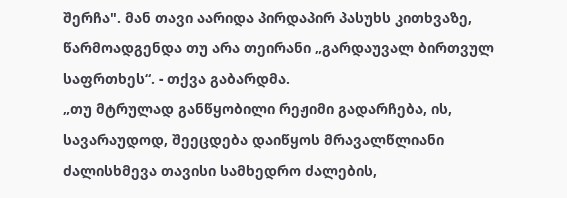შერჩა". მან თავი აარიდა პირდაპირ პასუხს კითხვაზე, წარმოადგენდა თუ არა თეირანი „გარდაუვალ ბირთვულ საფრთხეს“. - თქვა გაბარდმა.
„თუ მტრულად განწყობილი რეჟიმი გადარჩება, ის, სავარაუდოდ, შეეცდება დაიწყოს მრავალწლიანი ძალისხმევა თავისი სამხედრო ძალების,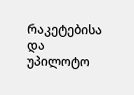რაკეტებისა და უპილოტო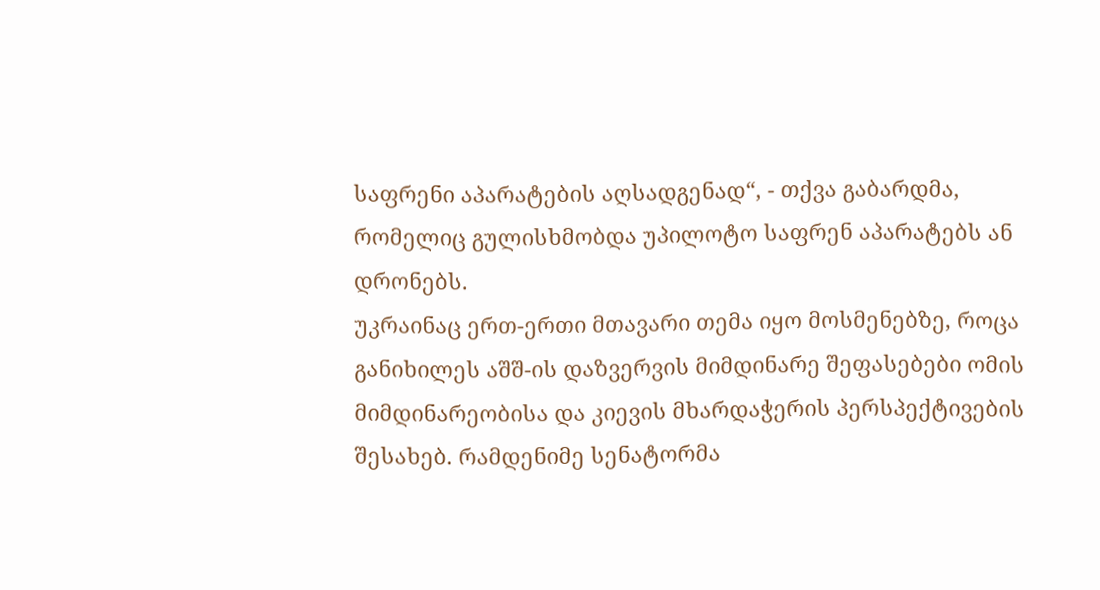საფრენი აპარატების აღსადგენად“, - თქვა გაბარდმა, რომელიც გულისხმობდა უპილოტო საფრენ აპარატებს ან დრონებს.
უკრაინაც ერთ-ერთი მთავარი თემა იყო მოსმენებზე, როცა განიხილეს აშშ-ის დაზვერვის მიმდინარე შეფასებები ომის მიმდინარეობისა და კიევის მხარდაჭერის პერსპექტივების შესახებ. რამდენიმე სენატორმა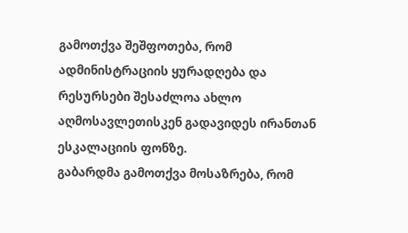გამოთქვა შეშფოთება, რომ ადმინისტრაციის ყურადღება და რესურსები შესაძლოა ახლო აღმოსავლეთისკენ გადავიდეს ირანთან ესკალაციის ფონზე.
გაბარდმა გამოთქვა მოსაზრება, რომ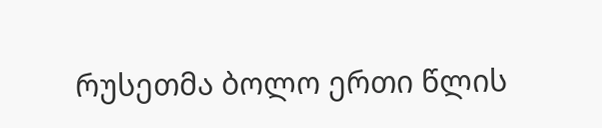რუსეთმა ბოლო ერთი წლის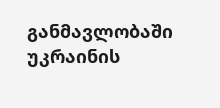განმავლობაში უკრაინის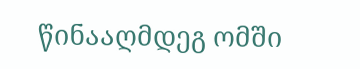წინააღმდეგ ომში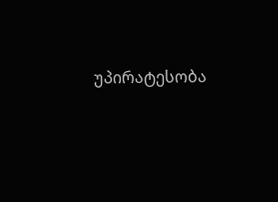უპირატესობა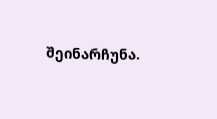შეინარჩუნა.